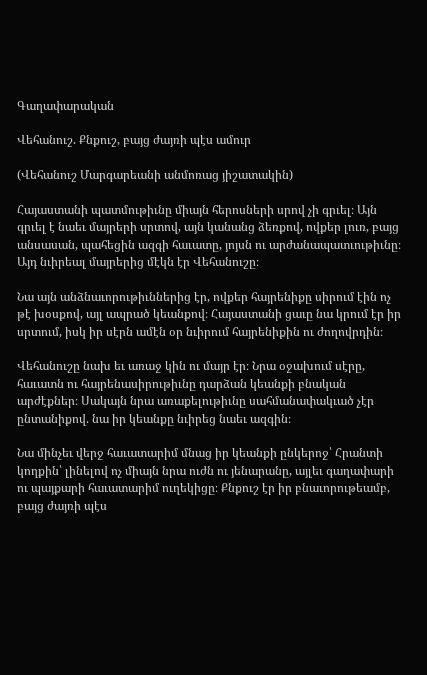Գաղափարական

Վեհանուշ. Քնքուշ, բայց ժայռի պէս ամուր

(Վեհանուշ Մարգարեանի անմոռաց յիշատակին)

Հայաստանի պատմութիւնը միայն հերոսների սրով չի գրւել։ Այն գրւել է նաեւ մայրերի սրտով, այն կանանց ձեռքով, ովքեր լուռ, բայց անսասան, պահեցին ազգի հաւատը, յոյսն ու արժանապատւութիւնը։ Այդ նւիրեալ մայրերից մէկն էր Վեհանուշը։

Նա այն անձնաւորութիւններից էր, ովքեր հայրենիքը սիրում էին ոչ թէ խօսքով, այլ ապրած կեանքով։ Հայաստանի ցաւը նա կրում էր իր սրտում, իսկ իր սէրն ամէն օր նւիրում հայրենիքին ու ժողովրդին։

Վեհանուշը նախ եւ առաջ կին ու մայր էր։ Նրա օջախում սէրը, հաւատն ու հայրենասիրութիւնը դարձան կեանքի բնական արժէքներ։ Սակայն նրա առաքելութիւնը սահմանափակւած չէր ընտանիքով. նա իր կեանքը նւիրեց նաեւ ազգին։

Նա մինչեւ վերջ հաւատարիմ մնաց իր կեանքի ընկերոջ՝ Հրանտի կողքին՝ լինելով ոչ միայն նրա ուժն ու յենարանը, այլեւ գաղափարի ու պայքարի հաւատարիմ ուղեկիցը։ Քնքուշ էր իր բնաւորութեամբ, բայց ժայռի պէս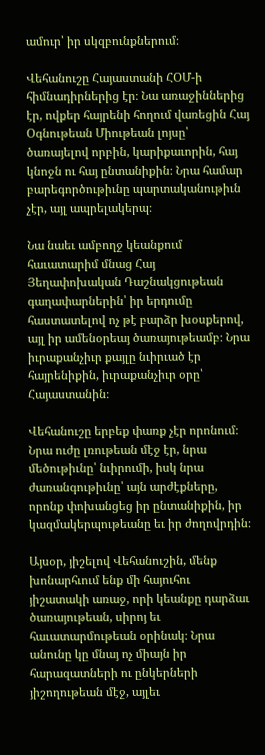ամուր՝ իր սկզբունքներում։

Վեհանուշը Հայաստանի ՀՕՄ-ի հիմնադիրներից էր։ Նա առաջիններից էր, ովքեր հայրենի հողում վառեցին Հայ Օգնութեան Միութեան լոյսը՝ ծառայելով որբին, կարիքաւորին, հայ կնոջն ու հայ ընտանիքին։ Նրա համար բարեգործութիւնը պարտականութիւն չէր, այլ ապրելակերպ։

Նա նաեւ ամբողջ կեանքում հաւատարիմ մնաց Հայ Յեղափոխական Դաշնակցութեան գաղափարներին՝ իր երդումը հաստատելով ոչ թէ բարձր խօսքերով, այլ իր ամենօրեայ ծառայութեամբ։ Նրա իւրաքանչիւր քայլը նւիրւած էր հայրենիքին, իւրաքանչիւր օրը՝ Հայաստանին։

Վեհանուշը երբեք փառք չէր որոնում։ Նրա ուժը լռութեան մէջ էր, նրա մեծութիւնը՝ նւիրումի, իսկ նրա ժառանգութիւնը՝ այն արժէքները, որոնք փոխանցեց իր ընտանիքին, իր կազմակերպութեանը եւ իր ժողովրդին։

Այսօր, յիշելով Վեհանուշին, մենք խոնարհւում ենք մի հայուհու յիշատակի առաջ, որի կեանքը դարձաւ ծառայութեան, սիրոյ եւ հաւատարմութեան օրինակ։ Նրա անունը կը մնայ ոչ միայն իր հարազատների ու ընկերների յիշողութեան մէջ, այլեւ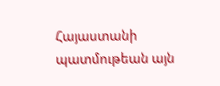Հայաստանի պատմութեան այն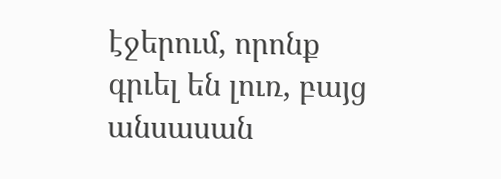էջերում, որոնք գրւել են լուռ, բայց անսասան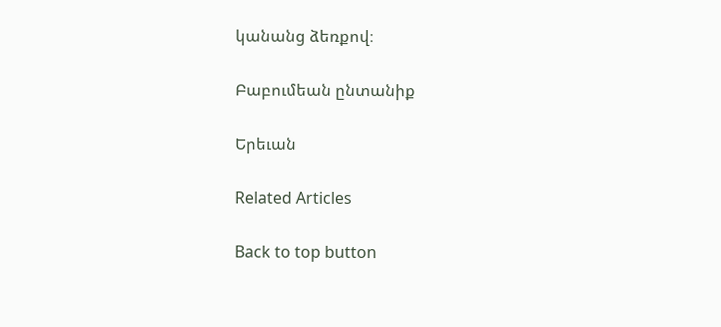կանանց ձեռքով։

Բաբումեան ընտանիք

Երեւան

Related Articles

Back to top button